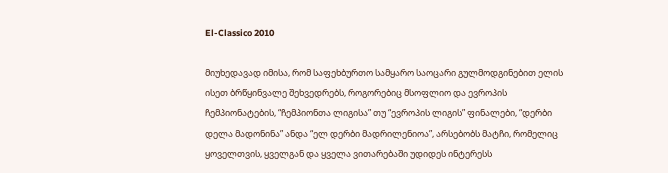El-Classico 2010

მიუხედავად იმისა, რომ საფეხბურთო სამყარო საოცარი გულმოდგინებით ელის ისეთ ბრწყინვალე შეხვედრებს, როგორებიც მსოფლიო და ევროპის ჩემპიონატების, “ჩემპიონთა ლიგისა” თუ “ევროპის ლიგის” ფინალები, “დერბი დელა მადონინა” ანდა “ელ დერბი მადრილენიოა”, არსებობს მატჩი, რომელიც ყოველთვის, ყველგან და ყველა ვითარებაში უდიდეს ინტერესს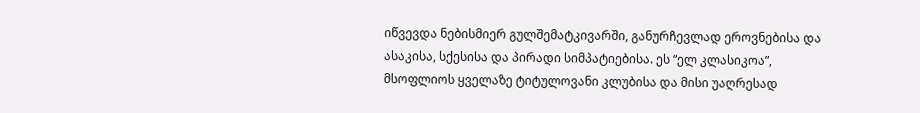იწვევდა ნებისმიერ გულშემატკივარში, განურჩევლად ეროვნებისა და ასაკისა, სქესისა და პირადი სიმპატიებისა. ეს “ელ კლასიკოა”, მსოფლიოს ყველაზე ტიტულოვანი კლუბისა და მისი უაღრესად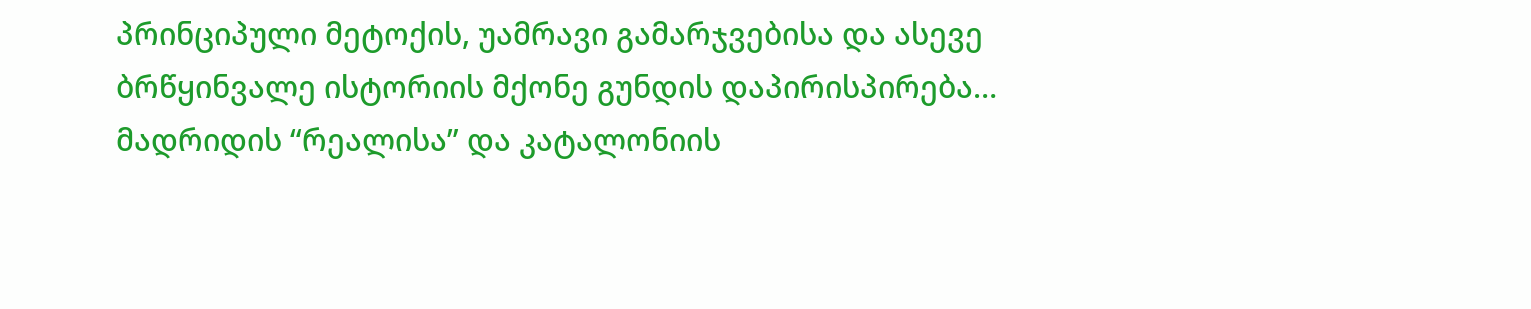პრინციპული მეტოქის, უამრავი გამარჯვებისა და ასევე ბრწყინვალე ისტორიის მქონე გუნდის დაპირისპირება… მადრიდის “რეალისა” და კატალონიის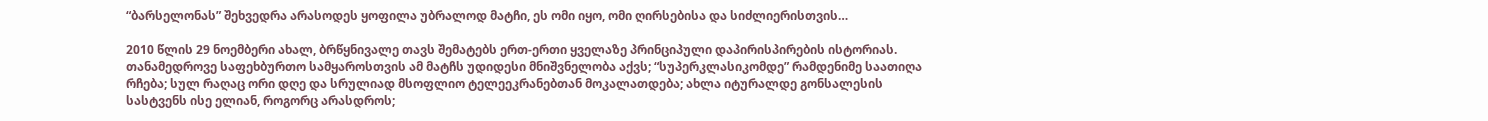“ბარსელონას” შეხვედრა არასოდეს ყოფილა უბრალოდ მატჩი, ეს ომი იყო, ომი ღირსებისა და სიძლიერისთვის…

2010 წლის 29 ნოემბერი ახალ, ბრწყნივალე თავს შემატებს ერთ-ერთი ყველაზე პრინციპული დაპირისპირების ისტორიას. თანამედროვე საფეხბურთო სამყაროსთვის ამ მატჩს უდიდესი მნიშვნელობა აქვს; “სუპერკლასიკომდე” რამდენიმე საათიღა რჩება; სულ რაღაც ორი დღე და სრულიად მსოფლიო ტელეეკრანებთან მოკალათდება; ახლა იტურალდე გონსალესის სასტვენს ისე ელიან, როგორც არასდროს;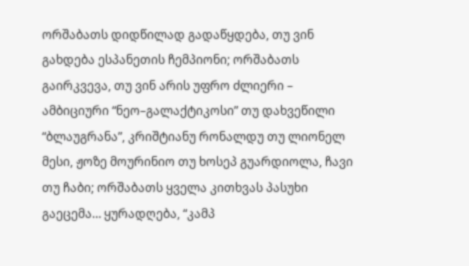ორშაბათს დიდწილად გადაწყდება, თუ ვინ გახდება ესპანეთის ჩემპიონი; ორშაბათს გაირკვევა, თუ ვინ არის უფრო ძლიერი – ამბიციური “ნეო–გალაქტიკოსი” თუ დახვეწილი “ბლაუგრანა”, კრიშტიანუ რონალდუ თუ ლიონელ მესი, ჟოზე მოურინიო თუ ხოსეპ გუარდიოლა, ჩავი თუ ჩაბი; ორშაბათს ყველა კითხვას პასუხი გაეცემა… ყურადღება, “კამპ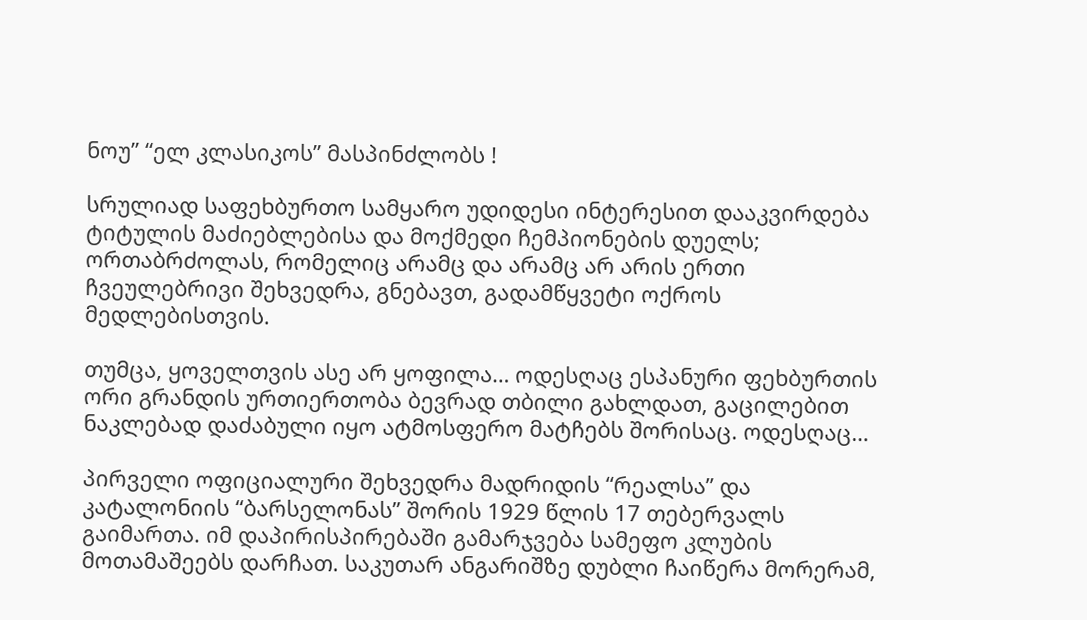ნოუ” “ელ კლასიკოს” მასპინძლობს !

სრულიად საფეხბურთო სამყარო უდიდესი ინტერესით დააკვირდება ტიტულის მაძიებლებისა და მოქმედი ჩემპიონების დუელს; ორთაბრძოლას, რომელიც არამც და არამც არ არის ერთი ჩვეულებრივი შეხვედრა, გნებავთ, გადამწყვეტი ოქროს მედლებისთვის.

თუმცა, ყოველთვის ასე არ ყოფილა… ოდესღაც ესპანური ფეხბურთის ორი გრანდის ურთიერთობა ბევრად თბილი გახლდათ, გაცილებით ნაკლებად დაძაბული იყო ატმოსფერო მატჩებს შორისაც. ოდესღაც…

პირველი ოფიციალური შეხვედრა მადრიდის “რეალსა” და კატალონიის “ბარსელონას” შორის 1929 წლის 17 თებერვალს გაიმართა. იმ დაპირისპირებაში გამარჯვება სამეფო კლუბის მოთამაშეებს დარჩათ. საკუთარ ანგარიშზე დუბლი ჩაიწერა მორერამ,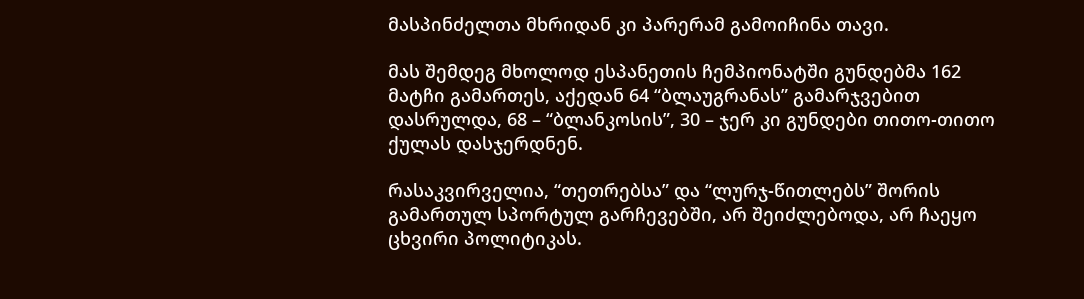მასპინძელთა მხრიდან კი პარერამ გამოიჩინა თავი.

მას შემდეგ მხოლოდ ესპანეთის ჩემპიონატში გუნდებმა 162 მატჩი გამართეს, აქედან 64 “ბლაუგრანას” გამარჯვებით დასრულდა, 68 – “ბლანკოსის”, 30 – ჯერ კი გუნდები თითო-თითო ქულას დასჯერდნენ.

რასაკვირველია, “თეთრებსა” და “ლურჯ-წითლებს” შორის გამართულ სპორტულ გარჩევებში, არ შეიძლებოდა, არ ჩაეყო ცხვირი პოლიტიკას.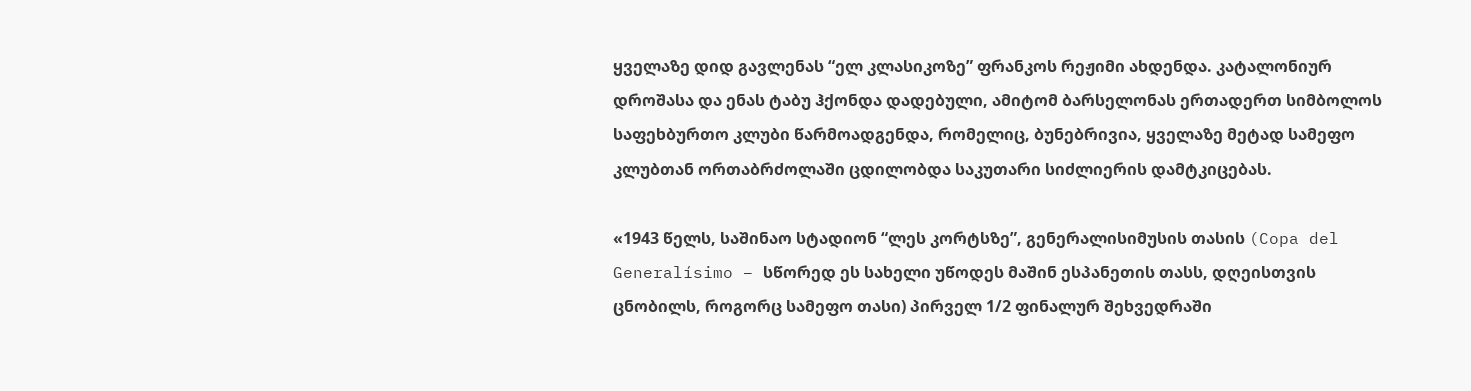ყველაზე დიდ გავლენას “ელ კლასიკოზე” ფრანკოს რეჟიმი ახდენდა. კატალონიურ დროშასა და ენას ტაბუ ჰქონდა დადებული, ამიტომ ბარსელონას ერთადერთ სიმბოლოს საფეხბურთო კლუბი წარმოადგენდა, რომელიც, ბუნებრივია, ყველაზე მეტად სამეფო კლუბთან ორთაბრძოლაში ცდილობდა საკუთარი სიძლიერის დამტკიცებას.

«1943 წელს, საშინაო სტადიონ “ლეს კორტსზე”, გენერალისიმუსის თასის (Copa del Generalísimo – სწორედ ეს სახელი უწოდეს მაშინ ესპანეთის თასს, დღეისთვის ცნობილს, როგორც სამეფო თასი) პირველ 1/2 ფინალურ შეხვედრაში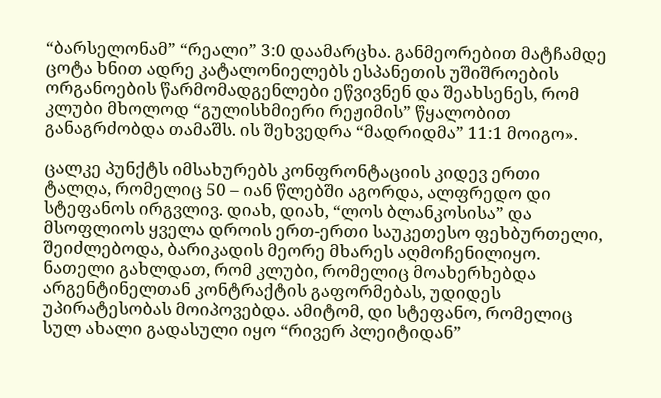“ბარსელონამ” “რეალი” 3:0 დაამარცხა. განმეორებით მატჩამდე ცოტა ხნით ადრე კატალონიელებს ესპანეთის უშიშროების ორგანოების წარმომადგენლები ეწვივნენ და შეახსენეს, რომ კლუბი მხოლოდ “გულისხმიერი რეჟიმის” წყალობით განაგრძობდა თამაშს. ის შეხვედრა “მადრიდმა” 11:1 მოიგო».

ცალკე პუნქტს იმსახურებს კონფრონტაციის კიდევ ერთი ტალღა, რომელიც 50 – იან წლებში აგორდა, ალფრედო დი სტეფანოს ირგვლივ. დიახ, დიახ, “ლოს ბლანკოსისა” და მსოფლიოს ყველა დროის ერთ-ერთი საუკეთესო ფეხბურთელი, შეიძლებოდა, ბარიკადის მეორე მხარეს აღმოჩენილიყო. ნათელი გახლდათ, რომ კლუბი, რომელიც მოახერხებდა არგენტინელთან კონტრაქტის გაფორმებას, უდიდეს უპირატესობას მოიპოვებდა. ამიტომ, დი სტეფანო, რომელიც სულ ახალი გადასული იყო “რივერ პლეიტიდან”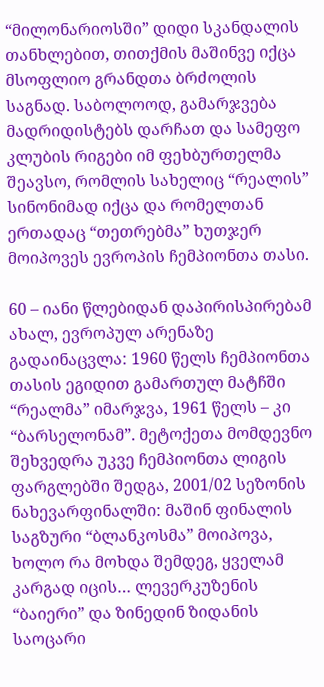“მილონარიოსში” დიდი სკანდალის თანხლებით, თითქმის მაშინვე იქცა მსოფლიო გრანდთა ბრძოლის საგნად. საბოლოოდ, გამარჯვება მადრიდისტებს დარჩათ და სამეფო კლუბის რიგები იმ ფეხბურთელმა შეავსო, რომლის სახელიც “რეალის” სინონიმად იქცა და რომელთან ერთადაც “თეთრებმა” ხუთჯერ მოიპოვეს ევროპის ჩემპიონთა თასი.

60 – იანი წლებიდან დაპირისპირებამ ახალ, ევროპულ არენაზე გადაინაცვლა: 1960 წელს ჩემპიონთა თასის ეგიდით გამართულ მატჩში “რეალმა” იმარჯვა, 1961 წელს – კი “ბარსელონამ”. მეტოქეთა მომდევნო შეხვედრა უკვე ჩემპიონთა ლიგის ფარგლებში შედგა, 2001/02 სეზონის ნახევარფინალში: მაშინ ფინალის საგზური “ბლანკოსმა” მოიპოვა, ხოლო რა მოხდა შემდეგ, ყველამ კარგად იცის… ლევერკუზენის “ბაიერი” და ზინედინ ზიდანის საოცარი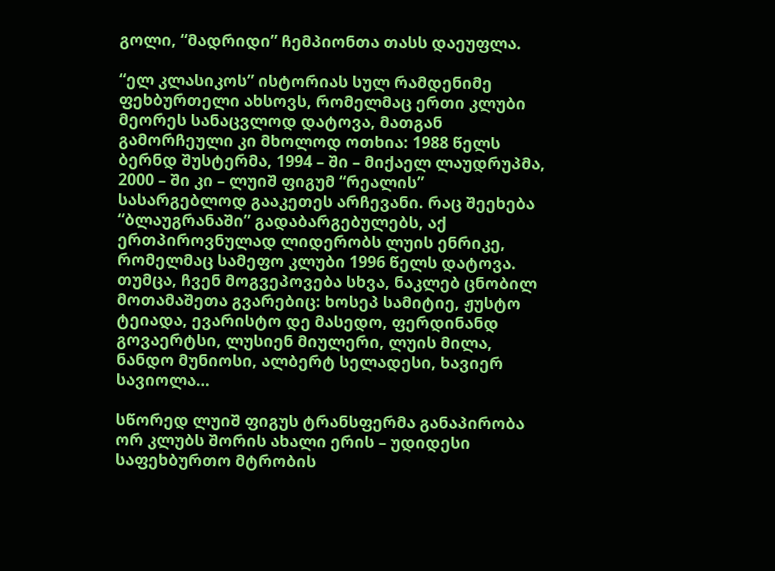გოლი, “მადრიდი” ჩემპიონთა თასს დაეუფლა.

“ელ კლასიკოს” ისტორიას სულ რამდენიმე ფეხბურთელი ახსოვს, რომელმაც ერთი კლუბი მეორეს სანაცვლოდ დატოვა, მათგან გამორჩეული კი მხოლოდ ოთხია: 1988 წელს ბერნდ შუსტერმა, 1994 – ში – მიქაელ ლაუდრუპმა, 2000 – ში კი – ლუიშ ფიგუმ “რეალის” სასარგებლოდ გააკეთეს არჩევანი. რაც შეეხება “ბლაუგრანაში” გადაბარგებულებს, აქ ერთპიროვნულად ლიდერობს ლუის ენრიკე, რომელმაც სამეფო კლუბი 1996 წელს დატოვა. თუმცა, ჩვენ მოგვეპოვება სხვა, ნაკლებ ცნობილ მოთამაშეთა გვარებიც: ხოსეპ სამიტიე, ჟუსტო ტეიადა, ევარისტო დე მასედო, ფერდინანდ გოვაერტსი, ლუსიენ მიულერი, ლუის მილა, ნანდო მუნიოსი, ალბერტ სელადესი, ხავიერ სავიოლა…

სწორედ ლუიშ ფიგუს ტრანსფერმა განაპირობა ორ კლუბს შორის ახალი ერის – უდიდესი საფეხბურთო მტრობის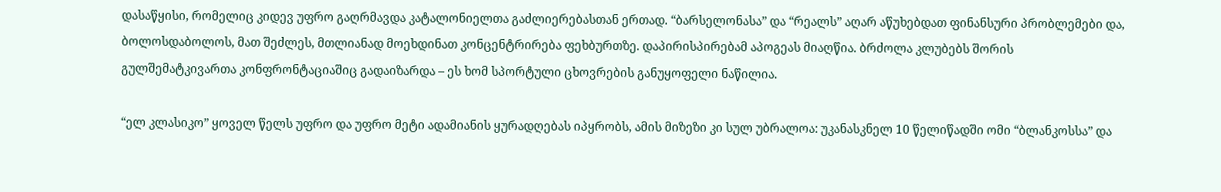დასაწყისი, რომელიც კიდევ უფრო გაღრმავდა კატალონიელთა გაძლიერებასთან ერთად. “ბარსელონასა” და “რეალს” აღარ აწუხებდათ ფინანსური პრობლემები და, ბოლოსდაბოლოს, მათ შეძლეს, მთლიანად მოეხდინათ კონცენტრირება ფეხბურთზე. დაპირისპირებამ აპოგეას მიაღწია. ბრძოლა კლუბებს შორის გულშემატკივართა კონფრონტაციაშიც გადაიზარდა – ეს ხომ სპორტული ცხოვრების განუყოფელი ნაწილია.

“ელ კლასიკო” ყოველ წელს უფრო და უფრო მეტი ადამიანის ყურადღებას იპყრობს, ამის მიზეზი კი სულ უბრალოა: უკანასკნელ 10 წელიწადში ომი “ბლანკოსსა” და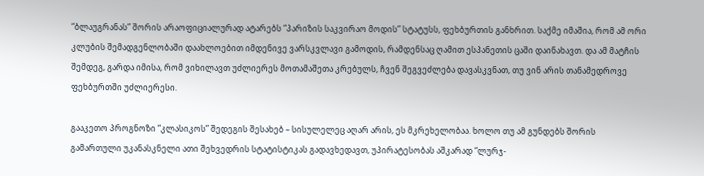“ბლაუგრანას” შორის არაოფიციალურად ატარებს “პარიზის საკვირაო მოდის” სტატუსს, ფეხბურთის განხრით. საქმე იმაშია, რომ ამ ორი კლუბის შემადგენლობაში დაახლოებით იმდენივე ვარსკვლავი გამოდის, რამდენსაც ღამით ესპანეთის ცაში დაინახავთ. და ამ მატჩის შემდეგ, გარდა იმისა, რომ ვიხილავთ უძლიერეს მოთამაშეთა კრებულს, ჩვენ შეგვეძლება დავასკვნათ, თუ ვინ არის თანამედროვე ფეხბურთში უძლიერესი.

გააკეთო პროგნოზი “კლასიკოს” შედეგის შესახებ – სისულელეც აღარ არის, ეს მკრეხელობაა. ხოლო თუ ამ გუნდებს შორის გამართული უკანასკნელი ათი შეხვედრის სტატისტიკას გადავხედავთ, უპირატესობას აშკარად “ლურჯ-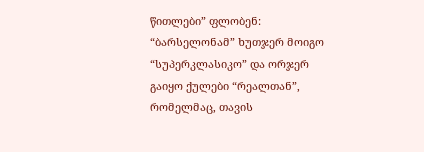წითლები” ფლობენ: “ბარსელონამ” ხუთჯერ მოიგო “სუპერკლასიკო” და ორჯერ გაიყო ქულები “რეალთან”, რომელმაც, თავის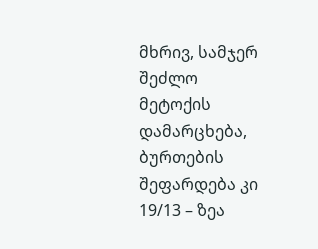მხრივ, სამჯერ შეძლო მეტოქის დამარცხება, ბურთების შეფარდება კი 19/13 – ზეა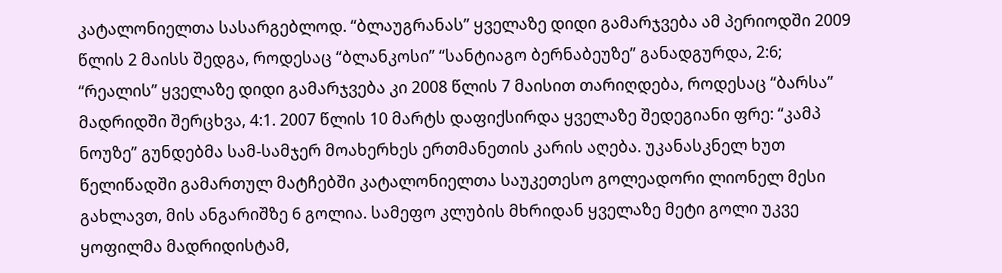კატალონიელთა სასარგებლოდ. “ბლაუგრანას” ყველაზე დიდი გამარჯვება ამ პერიოდში 2009 წლის 2 მაისს შედგა, როდესაც “ბლანკოსი” “სანტიაგო ბერნაბეუზე” განადგურდა, 2:6; “რეალის” ყველაზე დიდი გამარჯვება კი 2008 წლის 7 მაისით თარიღდება, როდესაც “ბარსა” მადრიდში შერცხვა, 4:1. 2007 წლის 10 მარტს დაფიქსირდა ყველაზე შედეგიანი ფრე: “კამპ ნოუზე” გუნდებმა სამ-სამჯერ მოახერხეს ერთმანეთის კარის აღება. უკანასკნელ ხუთ წელიწადში გამართულ მატჩებში კატალონიელთა საუკეთესო გოლეადორი ლიონელ მესი გახლავთ, მის ანგარიშზე 6 გოლია. სამეფო კლუბის მხრიდან ყველაზე მეტი გოლი უკვე ყოფილმა მადრიდისტამ,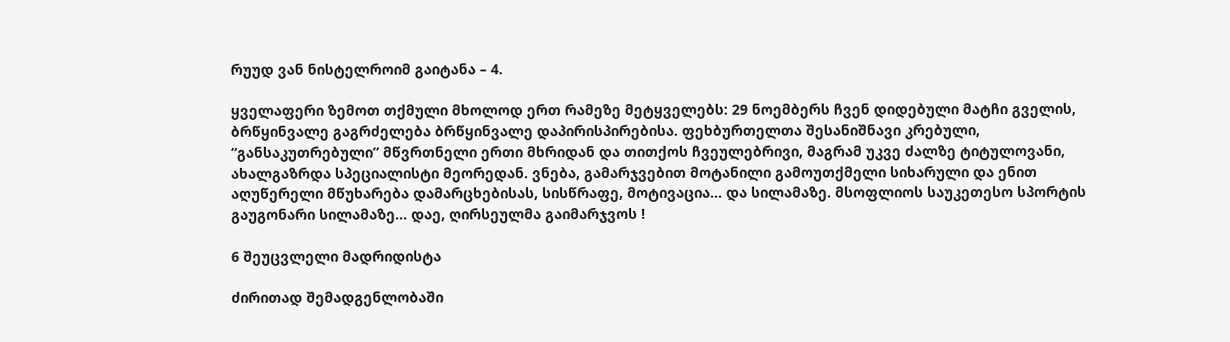რუუდ ვან ნისტელროიმ გაიტანა – 4.

ყველაფერი ზემოთ თქმული მხოლოდ ერთ რამეზე მეტყველებს: 29 ნოემბერს ჩვენ დიდებული მატჩი გველის, ბრწყინვალე გაგრძელება ბრწყინვალე დაპირისპირებისა. ფეხბურთელთა შესანიშნავი კრებული, “განსაკუთრებული” მწვრთნელი ერთი მხრიდან და თითქოს ჩვეულებრივი, მაგრამ უკვე ძალზე ტიტულოვანი, ახალგაზრდა სპეციალისტი მეორედან. ვნება, გამარჯვებით მოტანილი გამოუთქმელი სიხარული და ენით აღუწერელი მწუხარება დამარცხებისას, სისწრაფე, მოტივაცია… და სილამაზე. მსოფლიოს საუკეთესო სპორტის გაუგონარი სილამაზე… დაე, ღირსეულმა გაიმარჯვოს !

6 შეუცვლელი მადრიდისტა

ძირითად შემადგენლობაში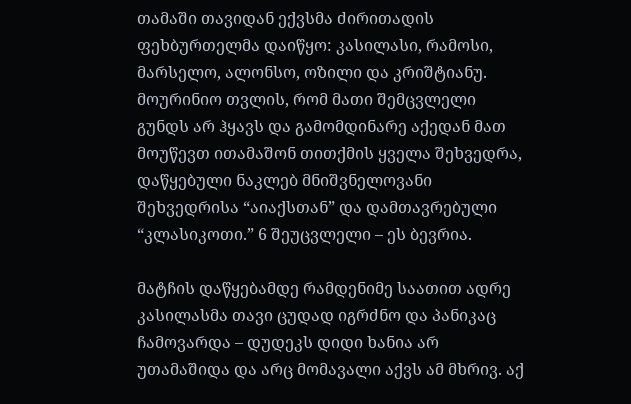თამაში თავიდან ექვსმა ძირითადის ფეხბურთელმა დაიწყო: კასილასი, რამოსი, მარსელო, ალონსო, ოზილი და კრიშტიანუ. მოურინიო თვლის, რომ მათი შემცვლელი გუნდს არ ჰყავს და გამომდინარე აქედან მათ მოუწევთ ითამაშონ თითქმის ყველა შეხვედრა, დაწყებული ნაკლებ მნიშვნელოვანი შეხვედრისა “აიაქსთან” და დამთავრებული “კლასიკოთი.” 6 შეუცვლელი – ეს ბევრია.

მატჩის დაწყებამდე რამდენიმე საათით ადრე კასილასმა თავი ცუდად იგრძნო და პანიკაც ჩამოვარდა – დუდეკს დიდი ხანია არ უთამაშიდა და არც მომავალი აქვს ამ მხრივ. აქ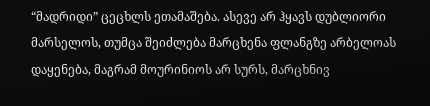“მადრიდი” ცეცხლს ეთამაშება. ასევე არ ჰყავს დუბლიორი მარსელოს, თუმცა შეიძლება მარცხენა ფლანგზე არბელოას დაყენება, მაგრამ მოურინიოს არ სურს, მარცხნივ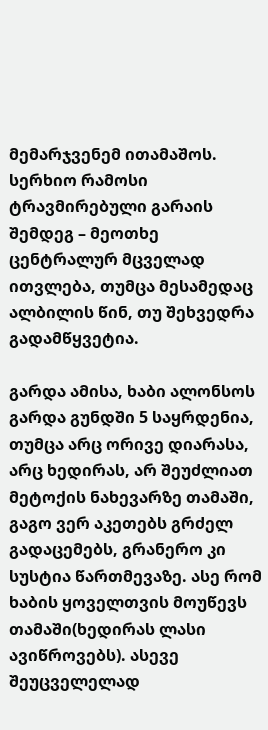მემარჯვენემ ითამაშოს. სერხიო რამოსი ტრავმირებული გარაის შემდეგ – მეოთხე ცენტრალურ მცველად ითვლება, თუმცა მესამედაც ალბილის წინ, თუ შეხვედრა გადამწყვეტია.

გარდა ამისა, ხაბი ალონსოს გარდა გუნდში 5 საყრდენია, თუმცა არც ორივე დიარასა, არც ხედირას, არ შეუძლიათ მეტოქის ნახევარზე თამაში, გაგო ვერ აკეთებს გრძელ გადაცემებს, გრანერო კი სუსტია წართმევაზე. ასე რომ ხაბის ყოველთვის მოუწევს თამაში(ხედირას ლასი ავიწროვებს). ასევე შეუცველელად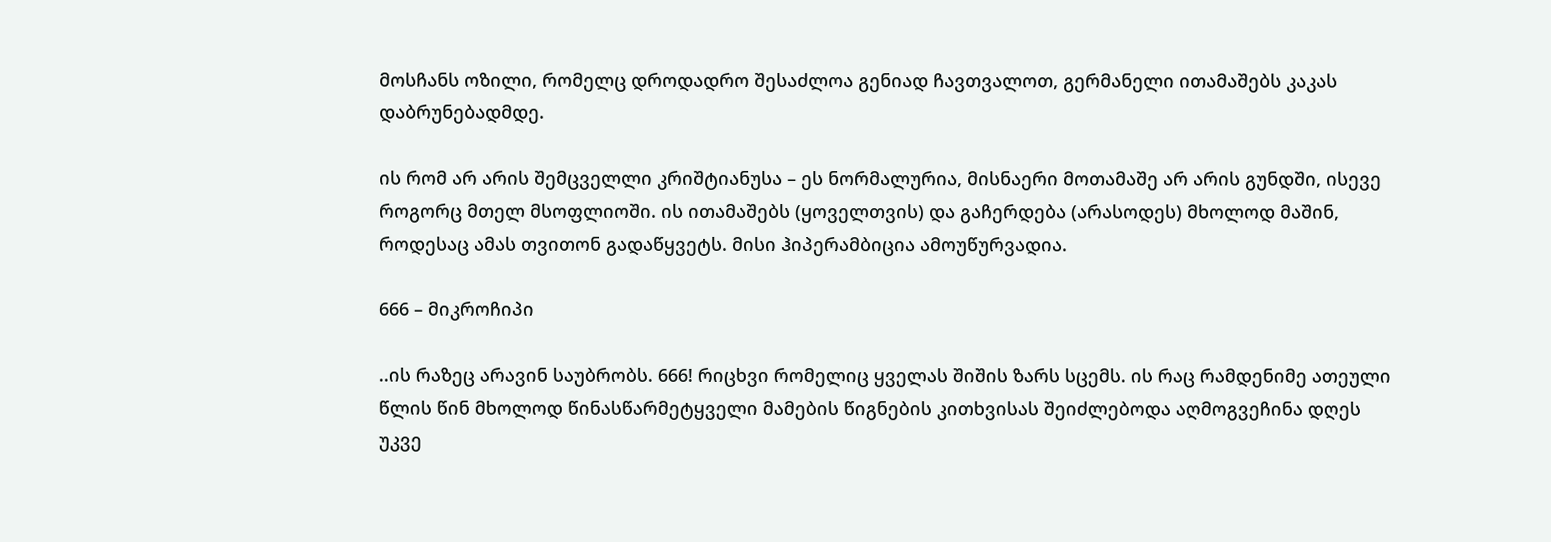მოსჩანს ოზილი, რომელც დროდადრო შესაძლოა გენიად ჩავთვალოთ, გერმანელი ითამაშებს კაკას დაბრუნებადმდე.

ის რომ არ არის შემცველლი კრიშტიანუსა – ეს ნორმალურია, მისნაერი მოთამაშე არ არის გუნდში, ისევე როგორც მთელ მსოფლიოში. ის ითამაშებს (ყოველთვის) და გაჩერდება (არასოდეს) მხოლოდ მაშინ, როდესაც ამას თვითონ გადაწყვეტს. მისი ჰიპერამბიცია ამოუწურვადია.

666 – მიკროჩიპი

..ის რაზეც არავინ საუბრობს. 666! რიცხვი რომელიც ყველას შიშის ზარს სცემს. ის რაც რამდენიმე ათეული წლის წინ მხოლოდ წინასწარმეტყველი მამების წიგნების კითხვისას შეიძლებოდა აღმოგვეჩინა დღეს უკვე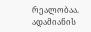რეალობაა.  ადამიანის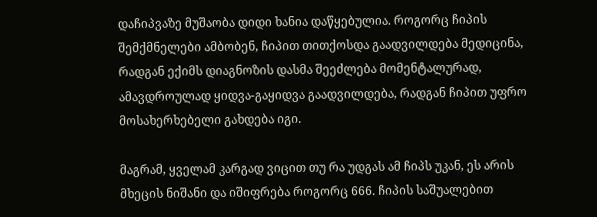დაჩიპვაზე მუშაობა დიდი ხანია დაწყებულია. როგორც ჩიპის შემქმნელები ამბობენ, ჩიპით თითქოსდა გაადვილდება მედიცინა, რადგან ექიმს დიაგნოზის დასმა შეეძლება მომენტალურად, ამავდროულად ყიდვა-გაყიდვა გაადვილდება, რადგან ჩიპით უფრო მოსახერხებელი გახდება იგი.

მაგრამ, ყველამ კარგად ვიცით თუ რა უდგას ამ ჩიპს უკან, ეს არის მხეცის ნიშანი და იშიფრება როგორც 666. ჩიპის საშუალებით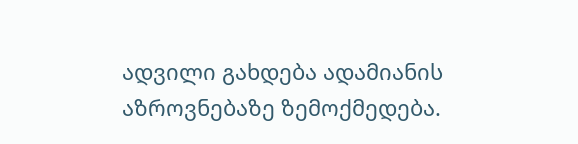ადვილი გახდება ადამიანის აზროვნებაზე ზემოქმედება.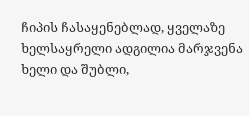ჩიპის ჩასაყენებლად, ყველაზე ხელსაყრელი ადგილია მარჯვენა ხელი და შუბლი,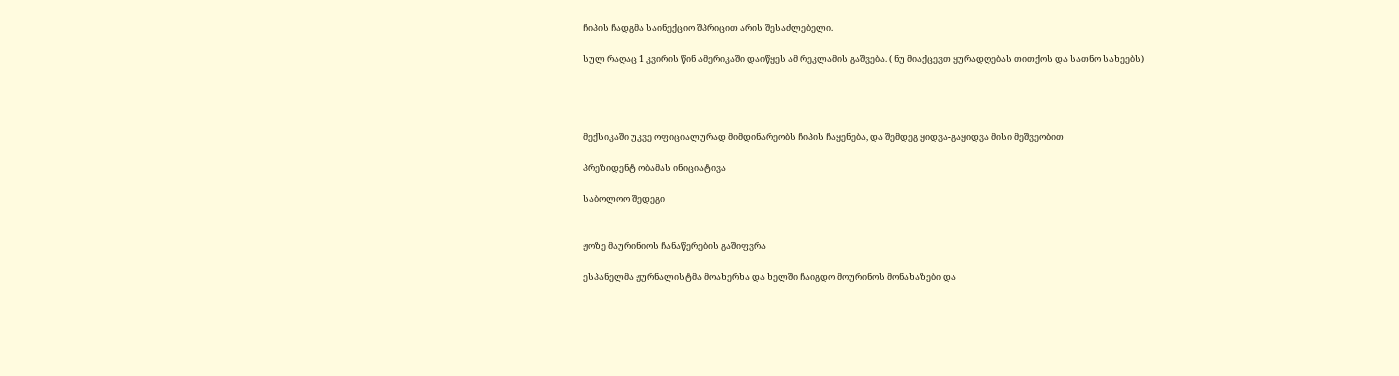ჩიპის ჩადგმა საინექციო შპრიცით არის შესაძლებელი.

სულ რაღაც 1 კვირის წინ ამერიკაში დაიწყეს ამ რეკლამის გაშვება. ( ნუ მიაქცევთ ყურადღებას თითქოს და სათნო სახეებს)




მექსიკაში უკვე ოფიციალურად მიმდინარეობს ჩიპის ჩაყენება, და შემდეგ ყიდვა-გაყიდვა მისი მეშვეობით

პრეზიდენტ ობამას ინიციატივა

საბოლოო შედეგი


ჟოზე მაურინიოს ჩანაწერების გაშიფვრა

ესპანელმა ჟურნალისტმა მოახერხა და ხელში ჩაიგდო მოურინოს მონახაზები და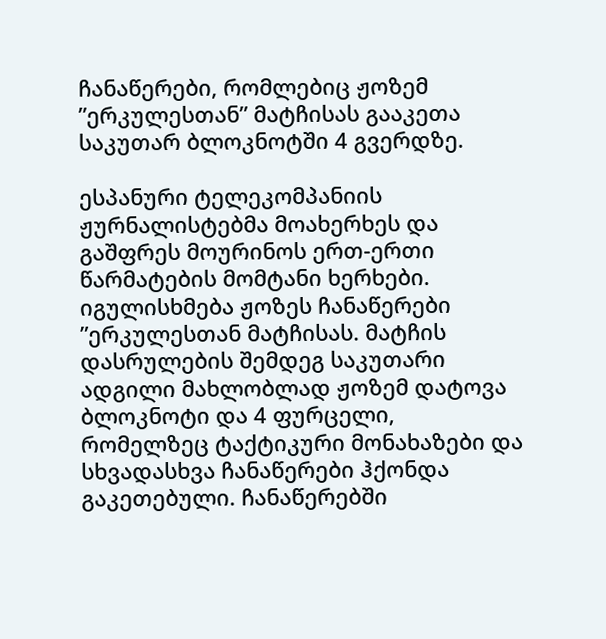ჩანაწერები, რომლებიც ჟოზემ ”ერკულესთან” მატჩისას გააკეთა საკუთარ ბლოკნოტში 4 გვერდზე.

ესპანური ტელეკომპანიის ჟურნალისტებმა მოახერხეს და გაშფრეს მოურინოს ერთ-ერთი წარმატების მომტანი ხერხები. იგულისხმება ჟოზეს ჩანაწერები ”ერკულესთან მატჩისას. მატჩის დასრულების შემდეგ საკუთარი ადგილი მახლობლად ჟოზემ დატოვა ბლოკნოტი და 4 ფურცელი, რომელზეც ტაქტიკური მონახაზები და სხვადასხვა ჩანაწერები ჰქონდა გაკეთებული. ჩანაწერებში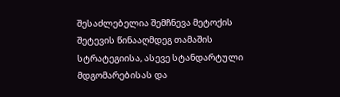შესაძლებელია შემჩნევა მეტოქის შეტევის წინააღმდეგ თამაშის სტრატეგიისა, ასევე სტანდარტული მდგომარებისას და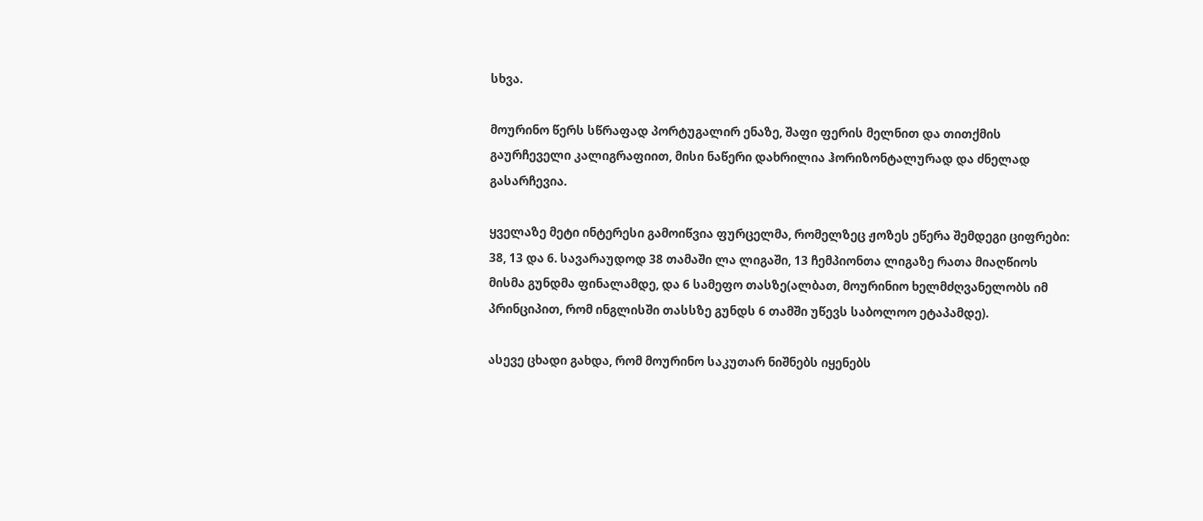სხვა.

მოურინო წერს სწრაფად პორტუგალირ ენაზე, შაფი ფერის მელნით და თითქმის გაურჩეველი კალიგრაფიით, მისი ნაწერი დახრილია ჰორიზონტალურად და ძნელად გასარჩევია.

ყველაზე მეტი ინტერესი გამოიწვია ფურცელმა, რომელზეც ჟოზეს ეწერა შემდეგი ციფრები: 38, 13 და 6. სავარაუდოდ 38 თამაში ლა ლიგაში, 13 ჩემპიონთა ლიგაზე რათა მიაღწიოს მისმა გუნდმა ფინალამდე, და 6 სამეფო თასზე(ალბათ, მოურინიო ხელმძღვანელობს იმ პრინციპით, რომ ინგლისში თასსზე გუნდს 6 თამში უწევს საბოლოო ეტაპამდე).

ასევე ცხადი გახდა, რომ მოურინო საკუთარ ნიშნებს იყენებს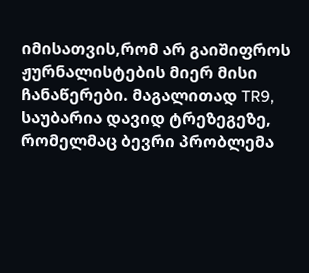იმისათვის,რომ არ გაიშიფროს ჟურნალისტების მიერ მისი ჩანაწერები. მაგალითად TR9, საუბარია დავიდ ტრეზეგეზე, რომელმაც ბევრი პრობლემა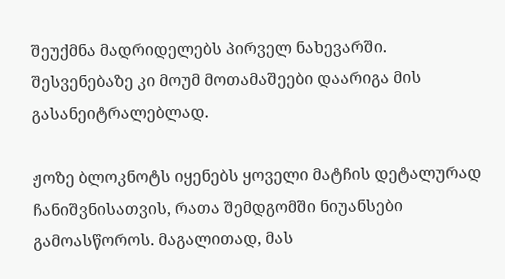შეუქმნა მადრიდელებს პირველ ნახევარში. შესვენებაზე კი მოუმ მოთამაშეები დაარიგა მის გასანეიტრალებლად.

ჟოზე ბლოკნოტს იყენებს ყოველი მატჩის დეტალურად ჩანიშვნისათვის, რათა შემდგომში ნიუანსები გამოასწოროს. მაგალითად, მას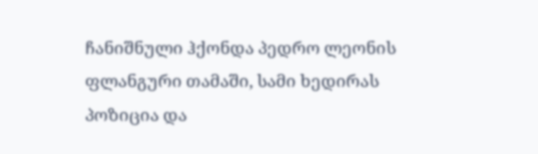ჩანიშნული ჰქონდა პედრო ლეონის ფლანგური თამაში, სამი ხედირას პოზიცია და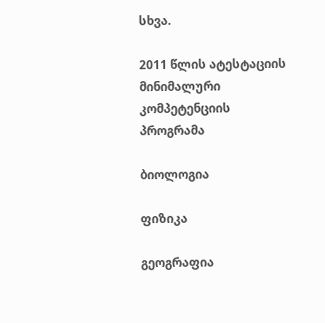სხვა.

2011 წლის ატესტაციის მინიმალური კომპეტენციის პროგრამა

ბიოლოგია

ფიზიკა

გეოგრაფია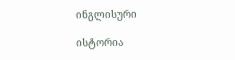ინგლისური

ისტორია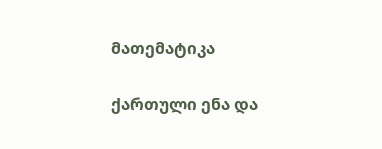მათემატიკა

ქართული ენა და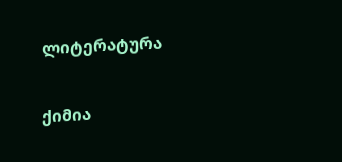ლიტერატურა

ქიმია